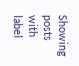Showing posts with label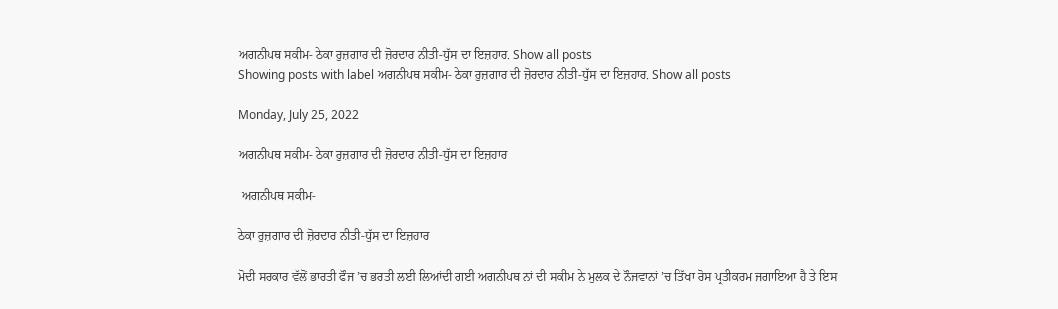ਅਗਨੀਪਥ ਸਕੀਮ- ਠੇਕਾ ਰੁਜ਼ਗਾਰ ਦੀ ਜ਼ੋਰਦਾਰ ਨੀਤੀ-ਧੁੱਸ ਦਾ ਇਜ਼ਹਾਰ. Show all posts
Showing posts with label ਅਗਨੀਪਥ ਸਕੀਮ- ਠੇਕਾ ਰੁਜ਼ਗਾਰ ਦੀ ਜ਼ੋਰਦਾਰ ਨੀਤੀ-ਧੁੱਸ ਦਾ ਇਜ਼ਹਾਰ. Show all posts

Monday, July 25, 2022

ਅਗਨੀਪਥ ਸਕੀਮ- ਠੇਕਾ ਰੁਜ਼ਗਾਰ ਦੀ ਜ਼ੋਰਦਾਰ ਨੀਤੀ-ਧੁੱਸ ਦਾ ਇਜ਼ਹਾਰ

 ਅਗਨੀਪਥ ਸਕੀਮ-

ਠੇਕਾ ਰੁਜ਼ਗਾਰ ਦੀ ਜ਼ੋਰਦਾਰ ਨੀਤੀ-ਧੁੱਸ ਦਾ ਇਜ਼ਹਾਰ

ਮੋਦੀ ਸਰਕਾਰ ਵੱਲੋਂ ਭਾਰਤੀ ਫੌਜ ’ਚ ਭਰਤੀ ਲਈ ਲਿਆਂਦੀ ਗਈ ਅਗਨੀਪਥ ਨਾਂ ਦੀ ਸਕੀਮ ਨੇ ਮੁਲਕ ਦੇ ਨੌਜਵਾਨਾਂ ’ਚ ਤਿੱਖਾ ਰੋਸ ਪ੍ਰਤੀਕਰਮ ਜਗਾਇਆ ਹੈ ਤੇ ਇਸ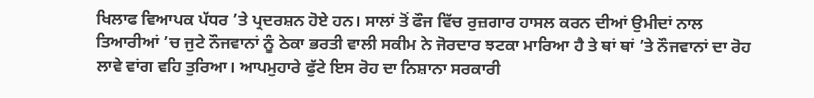ਖਿਲਾਫ ਵਿਆਪਕ ਪੱਧਰ ’ਤੇ ਪ੍ਰਦਰਸ਼ਨ ਹੋਏ ਹਨ। ਸਾਲਾਂ ਤੋਂ ਫੌਜ ਵਿੱਚ ਰੁਜ਼ਗਾਰ ਹਾਸਲ ਕਰਨ ਦੀਆਂ ਉਮੀਦਾਂ ਨਾਲ ਤਿਆਰੀਆਂ ’ਚ ਜੁਟੇ ਨੌਜਵਾਨਾਂ ਨੂੰ ਠੇਕਾ ਭਰਤੀ ਵਾਲੀ ਸਕੀਮ ਨੇ ਜੋਰਦਾਰ ਝਟਕਾ ਮਾਰਿਆ ਹੈ ਤੇ ਥਾਂ ਥਾਂ ’ਤੇ ਨੌਜਵਾਨਾਂ ਦਾ ਰੋਹ ਲਾਵੇ ਵਾਂਗ ਵਹਿ ਤੁਰਿਆ। ਆਪਮੁਹਾਰੇ ਫੁੱਟੇ ਇਸ ਰੋਹ ਦਾ ਨਿਸ਼ਾਨਾ ਸਰਕਾਰੀ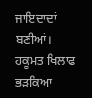ਜਾਇਦਾਦਾਂ ਬਣੀਆਂ। ਹਕੂਮਤ ਖਿਲਾਫ ਭੜਕਿਆ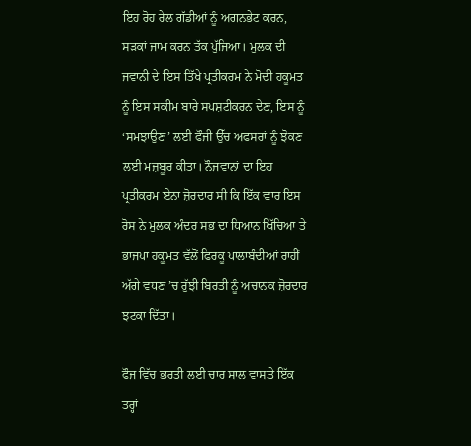ਇਹ ਰੋਹ ਰੇਲ ਗੱਡੀਆਂ ਨੂੰ ਅਗਨਭੇਟ ਕਰਨ, ਸੜਕਾਂ ਜਾਮ ਕਰਨ ਤੱਕ ਪੁੱਜਿਆ। ਮੁਲਕ ਦੀ ਜਵਾਨੀ ਦੇ ਇਸ ਤਿੱਖੇ ਪ੍ਰਤੀਕਰਮ ਨੇ ਮੋਦੀ ਹਕੂਮਤ ਨੂੰ ਇਸ ਸਕੀਮ ਬਾਰੇ ਸਪਸ਼ਟੀਕਰਨ ਦੇਣ, ਇਸ ਨੂੰ ‘ਸਮਝਾਉਣ’ ਲਈ ਫੌਜੀ ਉੱਚ ਅਫਸਰਾਂ ਨੂੰ ਝੋਕਣ ਲਈ ਮਜ਼ਬੂਰ ਕੀਤਾ। ਨੌਜਵਾਨਾਂ ਦਾ ਇਹ ਪ੍ਰਤੀਕਰਮ ਏਨਾ ਜ਼ੋਰਦਾਰ ਸੀ ਕਿ ਇੱਕ ਵਾਰ ਇਸ ਰੋਸ ਨੇ ਮੁਲਕ ਅੰਦਰ ਸਭ ਦਾ ਧਿਆਨ ਖਿੱਚਿਆ ਤੇ ਭਾਜਪਾ ਹਕੂਮਤ ਵੱਲੋਂ ਫਿਰਕੂ ਪਾਲਾਬੰਦੀਆਂ ਰਾਹੀਂ ਅੱਗੇ ਵਧਣ ’ਚ ਰੁੱਝੀ ਬਿਰਤੀ ਨੂੰ ਅਚਾਨਕ ਜ਼ੋਰਦਾਰ ਝਟਕਾ ਦਿੱਤਾ।

ਫੌਜ ਵਿੱਚ ਭਰਤੀ ਲਈ ਚਾਰ ਸਾਲ ਵਾਸਤੇ ਇੱਕ ਤਰ੍ਹਾਂ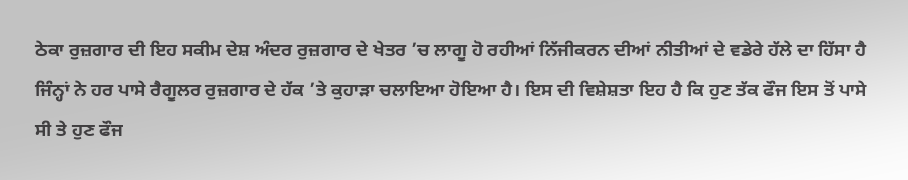ਠੇਕਾ ਰੁਜ਼ਗਾਰ ਦੀ ਇਹ ਸਕੀਮ ਦੇਸ਼ ਅੰਦਰ ਰੁਜ਼ਗਾਰ ਦੇ ਖੇਤਰ ’ਚ ਲਾਗੂ ਹੋ ਰਹੀਆਂ ਨਿੱਜੀਕਰਨ ਦੀਆਂ ਨੀਤੀਆਂ ਦੇ ਵਡੇਰੇ ਹੱਲੇ ਦਾ ਹਿੱਸਾ ਹੈ ਜਿੰਨ੍ਹਾਂ ਨੇ ਹਰ ਪਾਸੇ ਰੈਗੂਲਰ ਰੁਜ਼ਗਾਰ ਦੇ ਹੱਕ ’ਤੇ ਕੁਹਾੜਾ ਚਲਾਇਆ ਹੋਇਆ ਹੈ। ਇਸ ਦੀ ਵਿਸ਼ੇਸ਼ਤਾ ਇਹ ਹੈ ਕਿ ਹੁਣ ਤੱਕ ਫੌਜ ਇਸ ਤੋਂ ਪਾਸੇ ਸੀ ਤੇ ਹੁਣ ਫੌਜ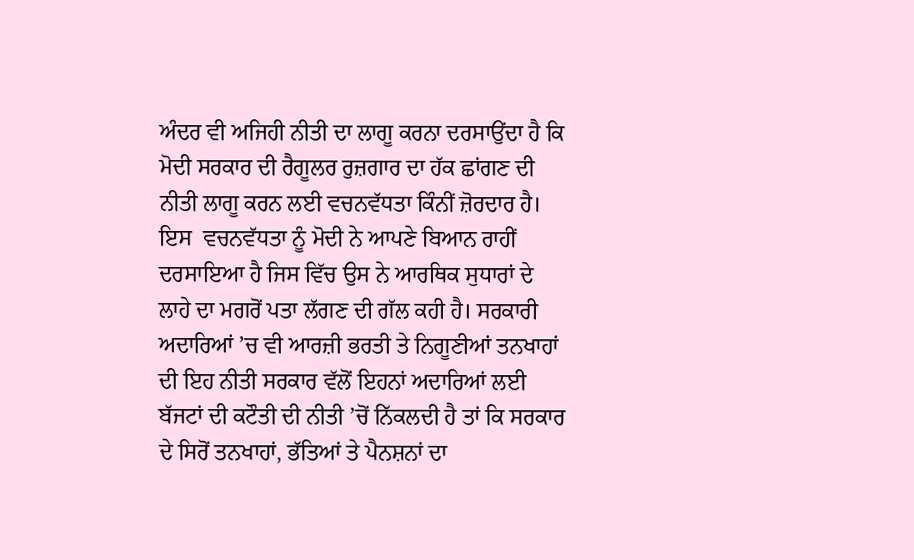ਅੰਦਰ ਵੀ ਅਜਿਹੀ ਨੀਤੀ ਦਾ ਲਾਗੂ ਕਰਨਾ ਦਰਸਾਉਂਦਾ ਹੈ ਕਿ ਮੋਦੀ ਸਰਕਾਰ ਦੀ ਰੈਗੂਲਰ ਰੁਜ਼ਗਾਰ ਦਾ ਹੱਕ ਛਾਂਗਣ ਦੀ ਨੀਤੀ ਲਾਗੂ ਕਰਨ ਲਈ ਵਚਨਵੱਧਤਾ ਕਿੰਨੀਂ ਜ਼ੋਰਦਾਰ ਹੈ। ਇਸ  ਵਚਨਵੱਧਤਾ ਨੂੰ ਮੋਦੀ ਨੇ ਆਪਣੇ ਬਿਆਨ ਰਾਹੀਂ ਦਰਸਾਇਆ ਹੈ ਜਿਸ ਵਿੱਚ ਉਸ ਨੇ ਆਰਥਿਕ ਸੁਧਾਰਾਂ ਦੇ ਲਾਹੇ ਦਾ ਮਗਰੋਂ ਪਤਾ ਲੱਗਣ ਦੀ ਗੱਲ ਕਹੀ ਹੈ। ਸਰਕਾਰੀ ਅਦਾਰਿਆਂ ’ਚ ਵੀ ਆਰਜ਼ੀ ਭਰਤੀ ਤੇ ਨਿਗੂਣੀਆਂ ਤਨਖਾਹਾਂ ਦੀ ਇਹ ਨੀਤੀ ਸਰਕਾਰ ਵੱਲੋਂ ਇਹਨਾਂ ਅਦਾਰਿਆਂ ਲਈ ਬੱਜਟਾਂ ਦੀ ਕਟੌਤੀ ਦੀ ਨੀਤੀ ’ਚੋਂ ਨਿੱਕਲਦੀ ਹੈ ਤਾਂ ਕਿ ਸਰਕਾਰ ਦੇ ਸਿਰੋਂ ਤਨਖਾਹਾਂ, ਭੱਤਿਆਂ ਤੇ ਪੈਨਸ਼ਨਾਂ ਦਾ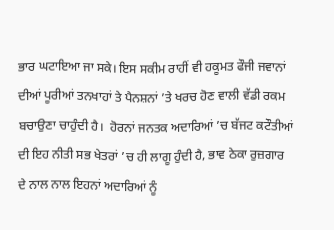ਭਾਰ ਘਟਾਇਆ ਜਾ ਸਕੇ। ਇਸ ਸਕੀਮ ਰਾਹੀਂ ਵੀ ਹਕੂਮਤ ਫੌਜੀ ਜਵਾਨਾਂ ਦੀਆਂ ਪੂਰੀਆਂ ਤਨਖਾਹਾਂ ਤੇ ਪੈਨਸ਼ਨਾਂ ’ਤੇ ਖਰਚ ਹੋਣ ਵਾਲੀ ਵੱਡੀ ਰਕਮ ਬਚਾਉਣਾ ਚਾਹੁੰਦੀ ਹੈ।  ਹੋਰਨਾਂ ਜਨਤਕ ਅਦਾਰਿਆਂ ’ਚ ਬੱਜਟ ਕਟੌਤੀਆਂ ਦੀ ਇਹ ਨੀਤੀ ਸਭ ਖੇਤਰਾਂ ’ਚ ਹੀ ਲਾਗੂ ਹੁੰਦੀ ਹੈ, ਭਾਵ ਠੇਕਾ ਰੁਜ਼ਗਾਰ ਦੇ ਨਾਲ ਨਾਲ ਇਹਨਾਂ ਅਦਾਰਿਆਂ ਨੂੰ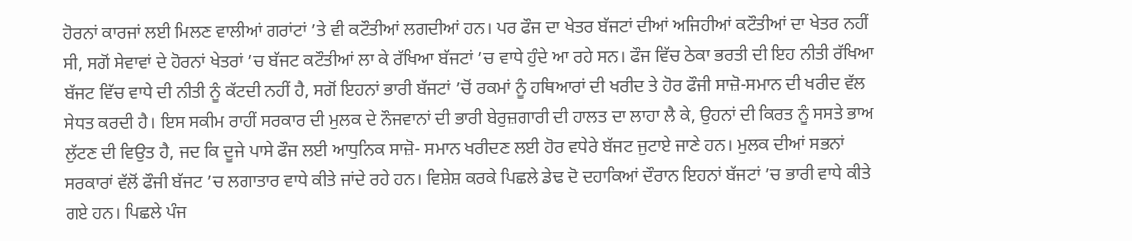ਹੋਰਨਾਂ ਕਾਰਜਾਂ ਲਈ ਮਿਲਣ ਵਾਲੀਆਂ ਗਰਾਂਟਾਂ ’ਤੇ ਵੀ ਕਟੌਤੀਆਂ ਲਗਦੀਆਂ ਹਨ। ਪਰ ਫੌਜ ਦਾ ਖੇਤਰ ਬੱਜਟਾਂ ਦੀਆਂ ਅਜਿਹੀਆਂ ਕਟੌਤੀਆਂ ਦਾ ਖੇਤਰ ਨਹੀਂ ਸੀ, ਸਗੋਂ ਸੇਵਾਵਾਂ ਦੇ ਹੋਰਨਾਂ ਖੇਤਰਾਂ ’ਚ ਬੱਜਟ ਕਟੌਤੀਆਂ ਲਾ ਕੇ ਰੱਖਿਆ ਬੱਜਟਾਂ ’ਚ ਵਾਧੇ ਹੁੰਦੇ ਆ ਰਹੇ ਸਨ। ਫੌਜ ਵਿੱਚ ਠੇਕਾ ਭਰਤੀ ਦੀ ਇਹ ਨੀਤੀ ਰੱਖਿਆ ਬੱਜਟ ਵਿੱਚ ਵਾਧੇ ਦੀ ਨੀਤੀ ਨੂੰ ਕੱਟਦੀ ਨਹੀਂ ਹੈ, ਸਗੋਂ ਇਹਨਾਂ ਭਾਰੀ ਬੱਜਟਾਂ ’ਚੋਂ ਰਕਮਾਂ ਨੂੰ ਹਥਿਆਰਾਂ ਦੀ ਖਰੀਦ ਤੇ ਹੋਰ ਫੌਜੀ ਸਾਜ਼ੋ-ਸਮਾਨ ਦੀ ਖਰੀਦ ਵੱਲ ਸੇਧਤ ਕਰਦੀ ਹੈ। ਇਸ ਸਕੀਮ ਰਾਹੀਂ ਸਰਕਾਰ ਦੀ ਮੁਲਕ ਦੇ ਨੌਜਵਾਨਾਂ ਦੀ ਭਾਰੀ ਬੇਰੁਜ਼ਗਾਰੀ ਦੀ ਹਾਲਤ ਦਾ ਲਾਹਾ ਲੈ ਕੇ, ਉਹਨਾਂ ਦੀ ਕਿਰਤ ਨੂੰ ਸਸਤੇ ਭਾਅ ਲੁੱਟਣ ਦੀ ਵਿਉਤ ਹੈ, ਜਦ ਕਿ ਦੂਜੇ ਪਾਸੇ ਫੌਜ ਲਈ ਆਧੁਨਿਕ ਸਾਜ਼ੋ- ਸਮਾਨ ਖਰੀਦਣ ਲਈ ਹੋਰ ਵਧੇਰੇ ਬੱਜਟ ਜੁਟਾਏ ਜਾਣੇ ਹਨ। ਮੁਲਕ ਦੀਆਂ ਸਭਨਾਂ ਸਰਕਾਰਾਂ ਵੱਲੋਂ ਫੌਜੀ ਬੱਜਟ ’ਚ ਲਗਾਤਾਰ ਵਾਧੇ ਕੀਤੇ ਜਾਂਦੇ ਰਹੇ ਹਨ। ਵਿਸ਼ੇਸ਼ ਕਰਕੇ ਪਿਛਲੇ ਡੇਢ ਦੋ ਦਹਾਕਿਆਂ ਦੌਰਾਨ ਇਹਨਾਂ ਬੱਜਟਾਂ ’ਚ ਭਾਰੀ ਵਾਧੇ ਕੀਤੇ ਗਏ ਹਨ। ਪਿਛਲੇ ਪੰਜ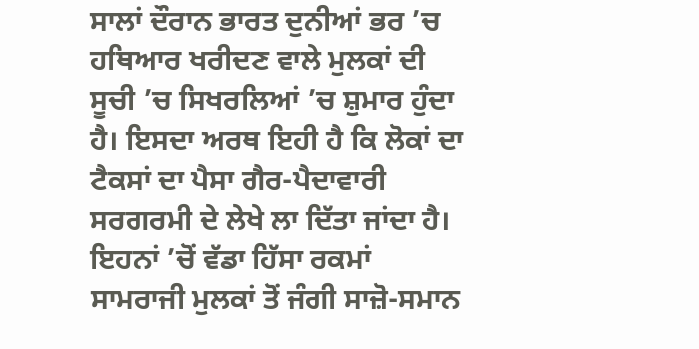ਸਾਲਾਂ ਦੌਰਾਨ ਭਾਰਤ ਦੁਨੀਆਂ ਭਰ ’ਚ ਹਥਿਆਰ ਖਰੀਦਣ ਵਾਲੇ ਮੁਲਕਾਂ ਦੀ ਸੂਚੀ ’ਚ ਸਿਖਰਲਿਆਂ ’ਚ ਸ਼ੁਮਾਰ ਹੁੰਦਾ ਹੈ। ਇਸਦਾ ਅਰਥ ਇਹੀ ਹੈ ਕਿ ਲੋਕਾਂ ਦਾ ਟੈਕਸਾਂ ਦਾ ਪੈਸਾ ਗੈਰ-ਪੈਦਾਵਾਰੀ ਸਰਗਰਮੀ ਦੇ ਲੇਖੇ ਲਾ ਦਿੱਤਾ ਜਾਂਦਾ ਹੈ। ਇਹਨਾਂ ’ਚੋਂ ਵੱਡਾ ਹਿੱਸਾ ਰਕਮਾਂ ਸਾਮਰਾਜੀ ਮੁਲਕਾਂ ਤੋਂ ਜੰਗੀ ਸਾਜ਼ੋ-ਸਮਾਨ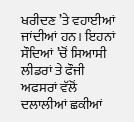ਖਰੀਦਣ ’ਤੇ ਵਹਾਈਆਂ ਜਾਂਦੀਆਂ ਹਨ। ਇਹਨਾਂ ਸੌਦਿਆਂ ’ਚੋਂ ਸਿਆਸੀ ਲੀਡਰਾਂ ਤੇ ਫੌਜੀ ਅਫਸਰਾਂ ਵੱਲੋਂ ਦਲਾਲੀਆਂ ਛਕੀਆਂ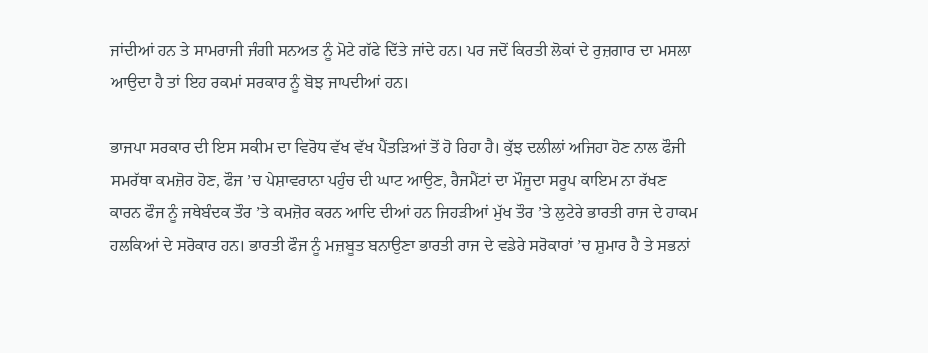ਜਾਂਦੀਆਂ ਹਨ ਤੇ ਸਾਮਰਾਜੀ ਜੰਗੀ ਸਨਅਤ ਨੂੰ ਮੋਟੇ ਗੱਫੇ ਦਿੱਤੇ ਜਾਂਦੇ ਹਨ। ਪਰ ਜਦੋਂ ਕਿਰਤੀ ਲੋਕਾਂ ਦੇ ਰੁਜ਼ਗਾਰ ਦਾ ਮਸਲਾ ਆਉਦਾ ਹੈ ਤਾਂ ਇਹ ਰਕਮਾਂ ਸਰਕਾਰ ਨੂੰ ਬੋਝ ਜਾਪਦੀਆਂ ਹਨ।

ਭਾਜਪਾ ਸਰਕਾਰ ਦੀ ਇਸ ਸਕੀਮ ਦਾ ਵਿਰੋਧ ਵੱਖ ਵੱਖ ਪੈਂਤੜਿਆਂ ਤੋਂ ਹੋ ਰਿਹਾ ਹੈ। ਕੁੱਝ ਦਲੀਲਾਂ ਅਜਿਹਾ ਹੋਣ ਨਾਲ ਫੌਜੀ ਸਮਰੱਥਾ ਕਮਜ਼ੋਰ ਹੋਣ, ਫੌਜ ’ਚ ਪੇਸ਼ਾਵਰਾਨਾ ਪਹੁੰਚ ਦੀ ਘਾਟ ਆਉਣ, ਰੈਜਮੈਂਟਾਂ ਦਾ ਮੌਜੂਦਾ ਸਰੂਪ ਕਾਇਮ ਨਾ ਰੱਖਣ ਕਾਰਨ ਫੌਜ ਨੂੰ ਜਥੇਬੰਦਕ ਤੌਰ ’ਤੇ ਕਮਜ਼ੋਰ ਕਰਨ ਆਦਿ ਦੀਆਂ ਹਨ ਜਿਹੜੀਆਂ ਮੁੱਖ ਤੌਰ ’ਤੇ ਲੁਟੇਰੇ ਭਾਰਤੀ ਰਾਜ ਦੇ ਹਾਕਮ ਹਲਕਿਆਂ ਦੇ ਸਰੋਕਾਰ ਹਨ। ਭਾਰਤੀ ਫੌਜ ਨੂੰ ਮਜ਼ਬੂਤ ਬਨਾਉਣਾ ਭਾਰਤੀ ਰਾਜ ਦੇ ਵਡੇਰੇ ਸਰੋਕਾਰਾਂ ’ਚ ਸ਼ੁਮਾਰ ਹੈ ਤੇ ਸਭਨਾਂ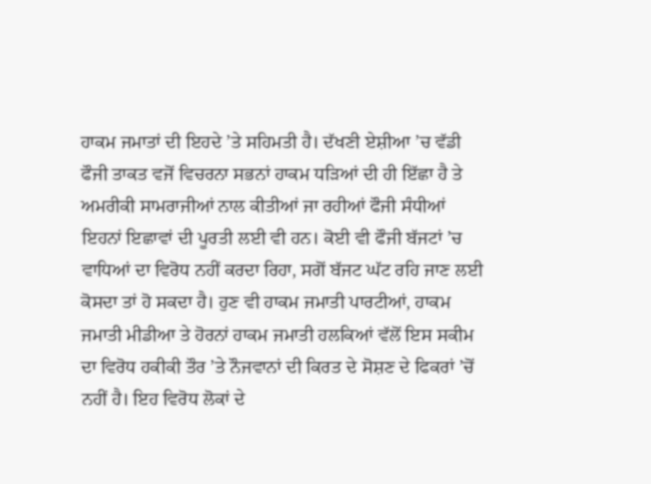ਹਾਕਮ ਜਮਾਤਾਂ ਦੀ ਇਹਦੇ ’ਤੇ ਸਹਿਮਤੀ ਹੈ। ਦੱਖਣੀ ਏਸ਼ੀਆ ’ਚ ਵੱਡੀ ਫੌਜੀ ਤਾਕਤ ਵਜੋਂ ਵਿਚਰਨਾ ਸਭਨਾਂ ਹਾਕਮ ਧੜਿਆਂ ਦੀ ਹੀ ਇੱਛਾ ਹੈ ਤੇ ਅਮਰੀਕੀ ਸਾਮਰਾਜੀਆਂ ਨਾਲ ਕੀਤੀਆਂ ਜਾ ਰਹੀਆਂ ਫੌਜੀ ਸੰਧੀਆਂ ਇਹਨਾਂ ਇਛਾਵਾਂ ਦੀ ਪੂਰਤੀ ਲਈ ਵੀ ਹਨ। ਕੋਈ ਵੀ ਫੌਜੀ ਬੱਜਟਾਂ ’ਚ  ਵਾਧਿਆਂ ਦਾ ਵਿਰੋਧ ਨਹੀਂ ਕਰਦਾ ਰਿਹਾ, ਸਗੋਂ ਬੱਜਟ ਘੱਟ ਰਹਿ ਜਾਣ ਲਈ ਕੋਸਦਾ ਤਾਂ ਹੋ ਸਕਦਾ ਹੈ। ਹੁਣ ਵੀ ਹਾਕਮ ਜਮਾਤੀ ਪਾਰਟੀਆਂ, ਹਾਕਮ ਜਮਾਤੀ ਮੀਡੀਆ ਤੇ ਹੋਰਨਾਂ ਹਾਕਮ ਜਮਾਤੀ ਹਲਕਿਆਂ ਵੱਲੋਂ ਇਸ ਸਕੀਮ ਦਾ ਵਿਰੋਧ ਹਕੀਕੀ ਤੌਰ ’ਤੇ ਨੌਜਵਾਨਾਂ ਦੀ ਕਿਰਤ ਦੇ ਸੋਸ਼ਣ ਦੇ ਫਿਕਰਾਂ ’ਚੋਂ ਨਹੀਂ ਹੈ। ਇਹ ਵਿਰੋਧ ਲੋਕਾਂ ਦੇ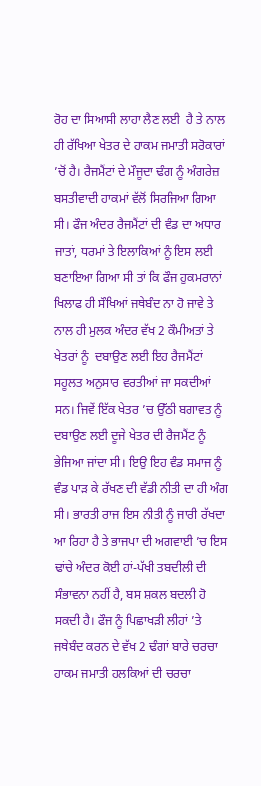ਰੋਹ ਦਾ ਸਿਆਸੀ ਲਾਹਾ ਲੈਣ ਲਈ  ਹੈ ਤੇ ਨਾਲ ਹੀ ਰੱਖਿਆ ਖੇਤਰ ਦੇ ਹਾਕਮ ਜਮਾਤੀ ਸਰੋਕਾਰਾਂ ’ਚੋਂ ਹੈ। ਰੈਜਮੈਂਟਾਂ ਦੇ ਮੌਜੂਦਾ ਢੰਗ ਨੂੰ ਅੰਗਰੇਜ਼ ਬਸਤੀਵਾਦੀ ਹਾਕਮਾਂ ਵੱਲੋਂ ਸਿਰਜਿਆ ਗਿਆ ਸੀ। ਫੌਜ ਅੰਦਰ ਰੈਜਮੈਂਟਾਂ ਦੀ ਵੰਡ ਦਾ ਅਧਾਰ ਜਾਤਾਂ, ਧਰਮਾਂ ਤੇ ਇਲਾਕਿਆਂ ਨੂੰ ਇਸ ਲਈ ਬਣਾਇਆ ਗਿਆ ਸੀ ਤਾਂ ਕਿ ਫੌਜ ਹੁਕਮਰਾਨਾਂ ਖਿਲਾਫ ਹੀ ਸੌਖਿਆਂ ਜਥੇਬੰਦ ਨਾ ਹੋ ਜਾਵੇ ਤੇ ਨਾਲ ਹੀ ਮੁਲਕ ਅੰਦਰ ਵੱਖ 2 ਕੌਮੀਅਤਾਂ ਤੇ ਖੇਤਰਾਂ ਨੂੰ  ਦਬਾਉਣ ਲਈ ਇਹ ਰੈਜਮੈਂਟਾਂ ਸਹੂਲਤ ਅਨੁਸਾਰ ਵਰਤੀਆਂ ਜਾ ਸਕਦੀਆਂ ਸਨ। ਜਿਵੇਂ ਇੱਕ ਖੇਤਰ ’ਚ ਉੱਠੀ ਬਗਾਵਤ ਨੂੰ ਦਬਾਉਣ ਲਈ ਦੂਜੇ ਖੇਤਰ ਦੀ ਰੈਜਮੈਂਟ ਨੂੰ ਭੇਜਿਆ ਜਾਂਦਾ ਸੀ। ਇਉ ਇਹ ਵੰਡ ਸਮਾਜ ਨੂੰ ਵੰਡ ਪਾੜ ਕੇ ਰੱਖਣ ਦੀ ਵੱਡੀ ਨੀਤੀ ਦਾ ਹੀ ਅੰਗ ਸੀ। ਭਾਰਤੀ ਰਾਜ ਇਸ ਨੀਤੀ ਨੂੰ ਜਾਰੀ ਰੱਖਦਾ ਆ ਰਿਹਾ ਹੈ ਤੇ ਭਾਜਪਾ ਦੀ ਅਗਵਾਈ ’ਚ ਇਸ ਢਾਂਚੇ ਅੰਦਰ ਕੋਈ ਹਾਂ-ਪੱਖੀ ਤਬਦੀਲੀ ਦੀ ਸੰਭਾਵਨਾ ਨਹੀਂ ਹੈ, ਬਸ ਸ਼ਕਲ ਬਦਲੀ ਹੋ ਸਕਦੀ ਹੈ। ਫੌਜ ਨੂੰ ਪਿਛਾਖੜੀ ਲੀਹਾਂ ’ਤੇ ਜਥੇਬੰਦ ਕਰਨ ਦੇ ਵੱਖ 2 ਢੰਗਾਂ ਬਾਰੇ ਚਰਚਾ ਹਾਕਮ ਜਮਾਤੀ ਹਲਕਿਆਂ ਦੀ ਚਰਚਾ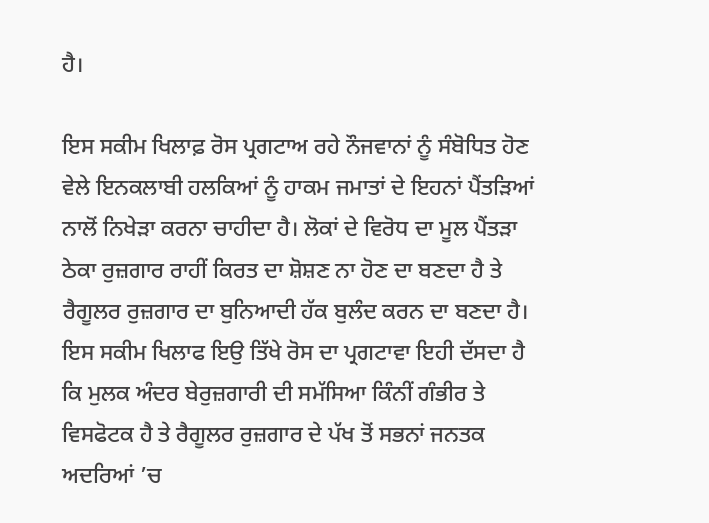ਹੈ।

ਇਸ ਸਕੀਮ ਖਿਲਾਫ਼ ਰੋਸ ਪ੍ਰਗਟਾਅ ਰਹੇ ਨੌਜਵਾਨਾਂ ਨੂੰ ਸੰਬੋਧਿਤ ਹੋਣ ਵੇਲੇ ਇਨਕਲਾਬੀ ਹਲਕਿਆਂ ਨੂੰ ਹਾਕਮ ਜਮਾਤਾਂ ਦੇ ਇਹਨਾਂ ਪੈਂਤੜਿਆਂ ਨਾਲੋਂ ਨਿਖੇੜਾ ਕਰਨਾ ਚਾਹੀਦਾ ਹੈ। ਲੋਕਾਂ ਦੇ ਵਿਰੋਧ ਦਾ ਮੂਲ ਪੈਂਤੜਾ ਠੇਕਾ ਰੁਜ਼ਗਾਰ ਰਾਹੀਂ ਕਿਰਤ ਦਾ ਸ਼ੋਸ਼ਣ ਨਾ ਹੋਣ ਦਾ ਬਣਦਾ ਹੈ ਤੇ ਰੈਗੂਲਰ ਰੁਜ਼ਗਾਰ ਦਾ ਬੁਨਿਆਦੀ ਹੱਕ ਬੁਲੰਦ ਕਰਨ ਦਾ ਬਣਦਾ ਹੈ। ਇਸ ਸਕੀਮ ਖਿਲਾਫ ਇਉ ਤਿੱਖੇ ਰੋਸ ਦਾ ਪ੍ਰਗਟਾਵਾ ਇਹੀ ਦੱਸਦਾ ਹੈ ਕਿ ਮੁਲਕ ਅੰਦਰ ਬੇਰੁਜ਼ਗਾਰੀ ਦੀ ਸਮੱਸਿਆ ਕਿੰਨੀਂ ਗੰਭੀਰ ਤੇ ਵਿਸਫੋਟਕ ਹੈ ਤੇ ਰੈਗੂਲਰ ਰੁਜ਼ਗਾਰ ਦੇ ਪੱਖ ਤੋਂ ਸਭਨਾਂ ਜਨਤਕ ਅਦਰਿਆਂ ’ਚ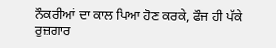ਨੌਕਰੀਆਂ ਦਾ ਕਾਲ ਪਿਆ ਹੋਣ ਕਰਕੇ, ਫੌਜ ਹੀ ਪੱਕੇ ਰੁਜ਼ਗਾਰ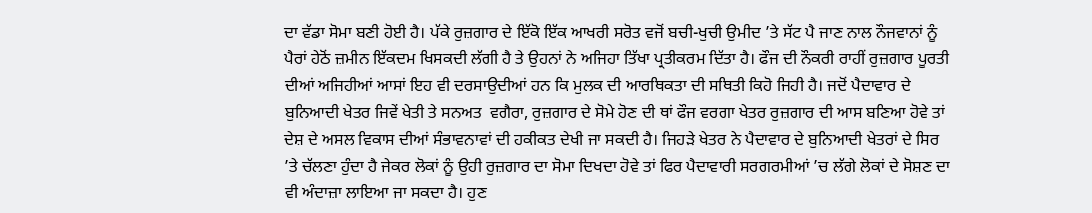ਦਾ ਵੱਡਾ ਸੋਮਾ ਬਣੀ ਹੋਈ ਹੈ। ਪੱਕੇ ਰੁਜ਼ਗਾਰ ਦੇ ਇੱਕੋ ਇੱਕ ਆਖਰੀ ਸਰੋਤ ਵਜੋਂ ਬਚੀ-ਖੁਚੀ ਉਮੀਦ ’ਤੇ ਸੱਟ ਪੈ ਜਾਣ ਨਾਲ ਨੌਜਵਾਨਾਂ ਨੂੰ ਪੈਰਾਂ ਹੇਠੋਂ ਜ਼ਮੀਨ ਇੱਕਦਮ ਖਿਸਕਦੀ ਲੱਗੀ ਹੈ ਤੇ ਉਹਨਾਂ ਨੇ ਅਜਿਹਾ ਤਿੱਖਾ ਪ੍ਰਤੀਕਰਮ ਦਿੱਤਾ ਹੈ। ਫੌਜ ਦੀ ਨੌਕਰੀ ਰਾਹੀਂ ਰੁਜ਼ਗਾਰ ਪੂਰਤੀ ਦੀਆਂ ਅਜਿਹੀਆਂ ਆਸਾਂ ਇਹ ਵੀ ਦਰਸਾਉਦੀਆਂ ਹਨ ਕਿ ਮੁਲਕ ਦੀ ਆਰਥਿਕਤਾ ਦੀ ਸਥਿਤੀ ਕਿਹੋ ਜਿਹੀ ਹੈ। ਜਦੋਂ ਪੈਦਾਵਾਰ ਦੇ ਬੁਨਿਆਦੀ ਖੇਤਰ ਜਿਵੇਂ ਖੇਤੀ ਤੇ ਸਨਅਤ  ਵਗੈਰਾ, ਰੁਜ਼ਗਾਰ ਦੇ ਸੋਮੇ ਹੋਣ ਦੀ ਥਾਂ ਫੌਜ ਵਰਗਾ ਖੇਤਰ ਰੁਜ਼ਗਾਰ ਦੀ ਆਸ ਬਣਿਆ ਹੋਵੇ ਤਾਂ ਦੇਸ਼ ਦੇ ਅਸਲ ਵਿਕਾਸ ਦੀਆਂ ਸੰਭਾਵਨਾਵਾਂ ਦੀ ਹਕੀਕਤ ਦੇਖੀ ਜਾ ਸਕਦੀ ਹੈ। ਜਿਹੜੇ ਖੇਤਰ ਨੇ ਪੈਦਾਵਾਰ ਦੇ ਬੁਨਿਆਦੀ ਖੇਤਰਾਂ ਦੇ ਸਿਰ ’ਤੇ ਚੱਲਣਾ ਹੁੰਦਾ ਹੈ ਜੇਕਰ ਲੋਕਾਂ ਨੂੰ ਉਹੀ ਰੁਜ਼ਗਾਰ ਦਾ ਸੋਮਾ ਦਿਖਦਾ ਹੋਵੇ ਤਾਂ ਫਿਰ ਪੈਦਾਵਾਰੀ ਸਰਗਰਮੀਆਂ ’ਚ ਲੱਗੇ ਲੋਕਾਂ ਦੇ ਸੋਸ਼ਣ ਦਾ ਵੀ ਅੰਦਾਜ਼ਾ ਲਾਇਆ ਜਾ ਸਕਦਾ ਹੈ। ਹੁਣ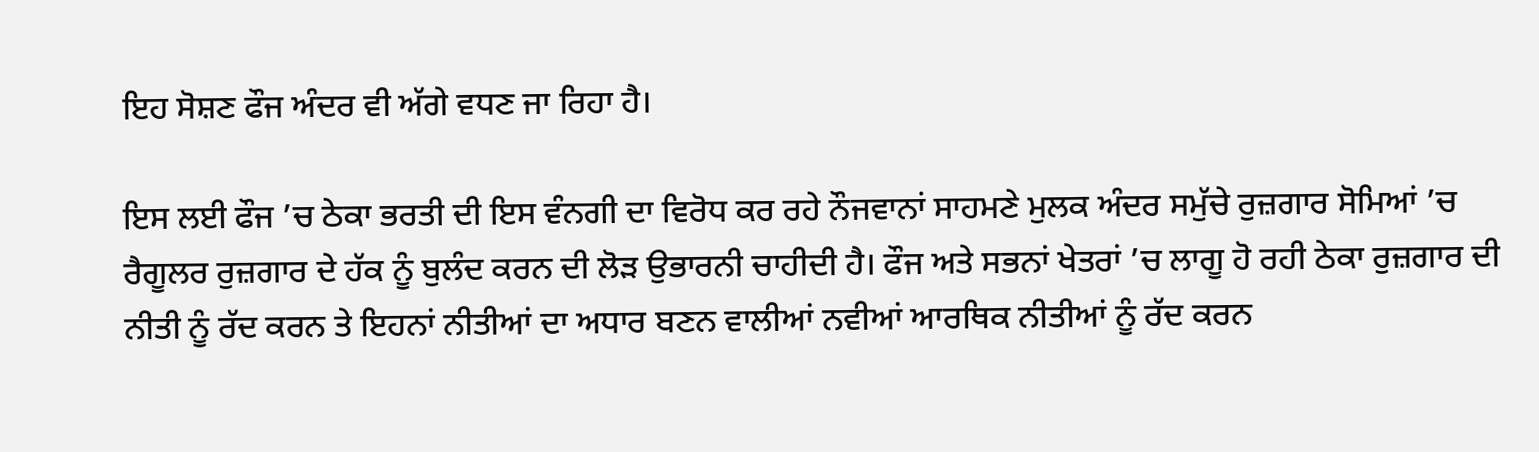ਇਹ ਸੋਸ਼ਣ ਫੌਜ ਅੰਦਰ ਵੀ ਅੱਗੇ ਵਧਣ ਜਾ ਰਿਹਾ ਹੈ।

ਇਸ ਲਈ ਫੌਜ ’ਚ ਠੇਕਾ ਭਰਤੀ ਦੀ ਇਸ ਵੰਨਗੀ ਦਾ ਵਿਰੋਧ ਕਰ ਰਹੇ ਨੌਜਵਾਨਾਂ ਸਾਹਮਣੇ ਮੁਲਕ ਅੰਦਰ ਸਮੁੱਚੇ ਰੁਜ਼ਗਾਰ ਸੋਮਿਆਂ ’ਚ ਰੈਗੂਲਰ ਰੁਜ਼ਗਾਰ ਦੇ ਹੱਕ ਨੂੰ ਬੁਲੰਦ ਕਰਨ ਦੀ ਲੋੜ ਉਭਾਰਨੀ ਚਾਹੀਦੀ ਹੈ। ਫੌਜ ਅਤੇ ਸਭਨਾਂ ਖੇਤਰਾਂ ’ਚ ਲਾਗੂ ਹੋ ਰਹੀ ਠੇਕਾ ਰੁਜ਼ਗਾਰ ਦੀ ਨੀਤੀ ਨੂੰ ਰੱਦ ਕਰਨ ਤੇ ਇਹਨਾਂ ਨੀਤੀਆਂ ਦਾ ਅਧਾਰ ਬਣਨ ਵਾਲੀਆਂ ਨਵੀਆਂ ਆਰਥਿਕ ਨੀਤੀਆਂ ਨੂੰ ਰੱਦ ਕਰਨ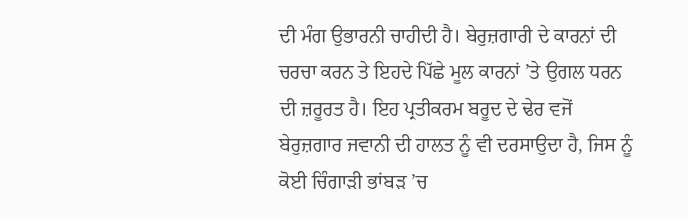ਦੀ ਮੰਗ ਉਭਾਰਨੀ ਚਾਹੀਦੀ ਹੈ। ਬੇਰੁਜ਼ਗਾਰੀ ਦੇ ਕਾਰਨਾਂ ਦੀ ਚਰਚਾ ਕਰਨ ਤੇ ਇਹਦੇ ਪਿੱਛੇ ਮੂਲ ਕਾਰਨਾਂ ’ਤੇ ਉਗਲ ਧਰਨ ਦੀ ਜ਼ਰੂਰਤ ਹੈ। ਇਹ ਪ੍ਰਤੀਕਰਮ ਬਰੂਦ ਦੇ ਢੇਰ ਵਜੋਂ ਬੇਰੁਜ਼ਗਾਰ ਜਵਾਨੀ ਦੀ ਹਾਲਤ ਨੂੰ ਵੀ ਦਰਸਾਉਦਾ ਹੈ, ਜਿਸ ਨੂੰ ਕੋਈ ਚਿੰਗਾੜੀ ਭਾਂਬੜ ’ਚ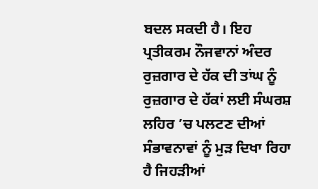ਬਦਲ ਸਕਦੀ ਹੈ। ਇਹ ਪ੍ਰਤੀਕਰਮ ਨੌਜਵਾਨਾਂ ਅੰਦਰ ਰੁਜ਼ਗਾਰ ਦੇ ਹੱਕ ਦੀ ਤਾਂਘ ਨੂੰ ਰੁਜ਼ਗਾਰ ਦੇ ਹੱਕਾਂ ਲਈ ਸੰਘਰਸ਼ ਲਹਿਰ ’ਚ ਪਲਟਣ ਦੀਆਂ ਸੰਭਾਵਨਾਵਾਂ ਨੂੰ ਮੁੜ ਦਿਖਾ ਰਿਹਾ ਹੈ ਜਿਹੜੀਆਂ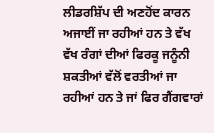ਲੀਡਰਸ਼ਿੱਪ ਦੀ ਅਣਹੋਂਦ ਕਾਰਨ ਅਜਾਈਂ ਜਾ ਰਹੀਆਂ ਹਨ ਤੇ ਵੱਖ ਵੱਖ ਰੰਗਾਂ ਦੀਆਂ ਫਿਰਕੂ ਜਨੂੰਨੀ ਸ਼ਕਤੀਆਂ ਵੱਲੋਂ ਵਰਤੀਆਂ ਜਾ ਰਹੀਆਂ ਹਨ ਤੇ ਜਾਂ ਫਿਰ ਗੈਂਗਵਾਰਾਂ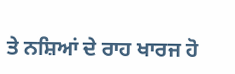ਤੇ ਨਸ਼ਿਆਂ ਦੇ ਰਾਹ ਖਾਰਜ ਹੋ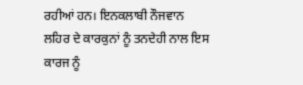ਰਹੀਆਂ ਹਨ। ਇਨਕਲਾਬੀ ਨੌਜਵਾਨ ਲਹਿਰ ਦੇ ਕਾਰਕੁਨਾਂ ਨੂੰ ਤਨਦੇਹੀ ਨਾਲ ਇਸ ਕਾਰਜ ਨੂੰ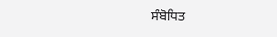ਸੰਬੋਧਿਤ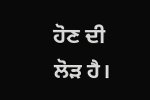ਹੋਣ ਦੀ ਲੋੜ ਹੈ।